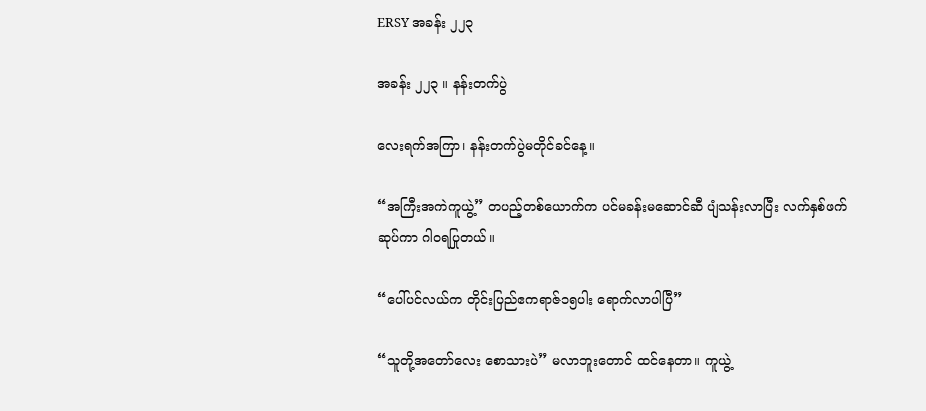ERSY အခန်း ၂၂၃

အခန်း ၂၂၃ ။ နန်းတက်ပွဲ

လေးရက်အကြာ၊ နန်းတက်ပွဲမတိုင်ခင်နေ့။

“အကြီးအကဲကူယွဲ့” တပည့်တစ်ယောက်က ပင်မခန်းမဆောင်ဆီ ပျံသန်းလာပြီး လက်နှစ်ဖက်ဆုပ်ကာ ဂါဝရပြုတယ်။

“ပေါ်ပင်လယ်က တိုင်းပြည်ဧကရာဇ်၁၅ပါး ရောက်လာပါပြီ”

“သူတို့အတော်လေး စောသားပဲ” မလာဘူးတောင် ထင်နေတာ။ ကူယွဲ့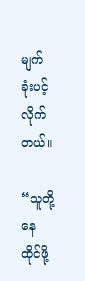မျက်ခုံးပင့်လိုက်တယ်။

“သူတို့ နေထိုင်ဖို့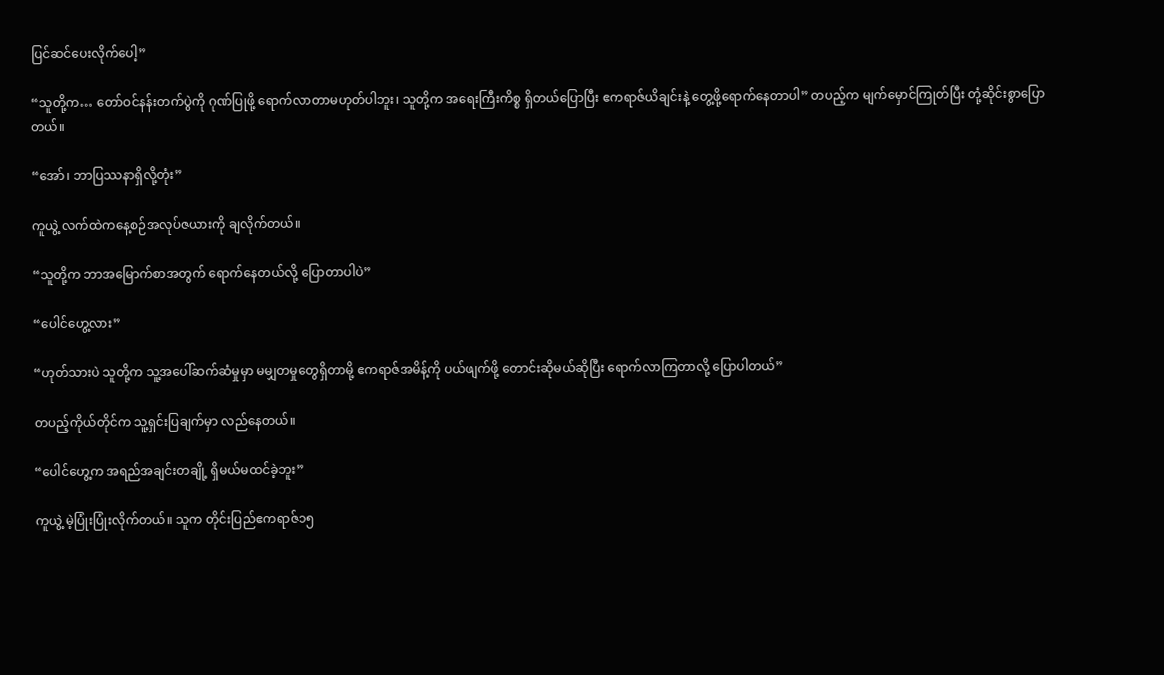ပြင်ဆင်ပေးလိုက်ပေါ့”

“သူတို့က… တော်ဝင်နန်းတက်ပွဲကို ဂုဏ်ပြုဖို့ ရောက်လာတာမဟုတ်ပါဘူး၊ သူတို့က အရေးကြီးကိစ္စ ရှိတယ်ပြောပြီး ဧကရာဇ်ယိချင်းနဲ့ တွေ့ဖို့ရောက်နေတာပါ” တပည့်က မျက်မှောင်ကြုတ်ပြီး တုံ့ဆိုင်းစွာပြောတယ်။

“အော်၊ ဘာပြဿနာရှိလို့တုံး”

ကူယွဲ့ လက်ထဲကနေ့စဉ်အလုပ်ဇယားကို ချလိုက်တယ်။

“သူတို့က ဘာအမြောက်စာအတွက် ရောက်နေတယ်လို့ ပြောတာပါပဲ”

“ပေါင်ဟွေ့လား”

“ဟုတ်သားပဲ သူတို့က သူ့အပေါ်ဆက်ဆံမှုမှာ မမျှတမှုတွေရှိတာမို့ ဧကရာဇ်အမိန့်ကို ပယ်ဖျက်ဖို့ တောင်းဆိုမယ်ဆိုပြီး ရောက်လာကြတာလို့ ပြောပါတယ်”

တပည့်ကိုယ်တိုင်က သူ့ရှင်းပြချက်မှာ လည်နေတယ်။

“ပေါင်ဟွေ့က အရည်အချင်းတချို့ ရှိမယ်မထင်ခဲ့ဘူး”

ကူယွဲ့ မဲ့ပြုံးပြုံးလိုက်တယ်။ သူက တိုင်းပြည်ဧကရာဇ်၁၅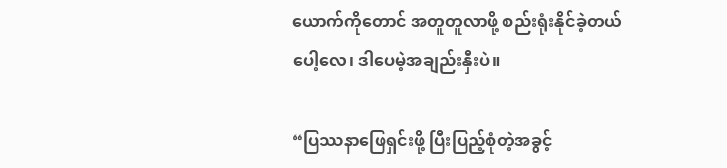ယောက်ကိုတောင် အတူတူလာဖို့ စည်းရုံးနိုင်ခဲ့တယ်ပေါ့လေ၊ ဒါပေမဲ့အချည်းနှီးပဲ။

“ပြဿနာဖြေရှင်းဖို့ ပြီးပြည့်စုံတဲ့အခွင့်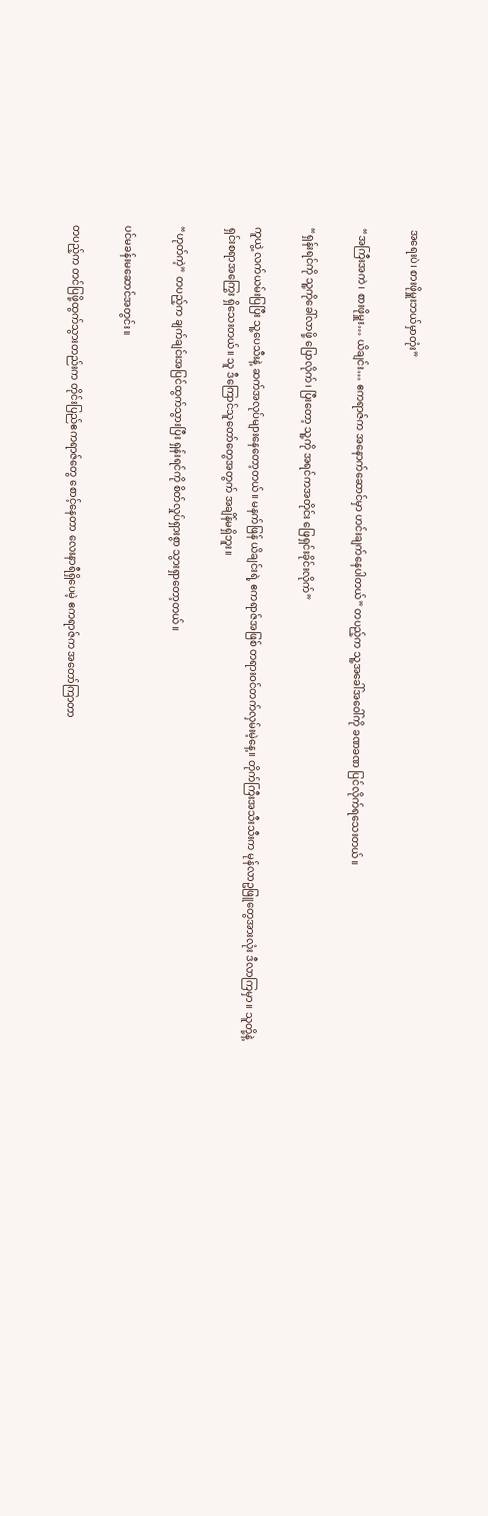အရေးပဲ၊ စားဖိုမှူးဘယ်မှာတုံး”

“အကြီးအကဲ၊ စားဖိုမှူး… ယိချင်း… ဧကရာဇ်က အနောက်ဆောင်မှာ ဟင်းချက်နေပါတယ်” တပည့်က သူ့အခေါ်အဝေါ်ကို ခဏခဏ ပြင်လိုက်ရသေးတယ်။

“ရှန်းရင်ကို သူ့ကိုခေါ်လာဖို့ ပြောလိုက်၊ ပြီးတော့ သူ့ကို အရင်ကအတိုင်း ဖြေရှင်းခိုင်းလိုက်”

ကူယွဲ့ လက်ယမ်းပြပြီး သူ့ပေသီးနဲ့ ဆက်အလုပ်များနေတော့တယ်။ မနက်ဖြန် ယိချင်းရဲ့ ဧကရာဇ်အဖြစ် တရားဝင်တက်လှမ်းမဲ့နေ့။ တိုက်ကြီးအသီးသီးက မုန်လာဥဖြူတွေအားလုံး ဒီလာကြမှာ။ သူတို့နဲ့ ရှင်းစရာအကြွေး ရှိသေးတယ်။ သူ ဒီကြောင်သူတော်တွေအတွက် အချိန်မရှိဘူး။

“ဟုတ်ကဲ့” တပည့်က ချက်ချင်းအပြင်ထွက်သွားပြီး ရှန်းရင်ကို စိတ်လှုပ်ရှားစွာ သွားရှာတော့တယ်။

ပင်မခန်းမဆောင်အတွင်း။

တပည့်က တင်ပြဖို့ထွက်သွားတည်းက တိုင်းပြည်ဧကရာဇ်တွေ စောင့်နေတာ လေးနာရီရှိပေမဲ့ ဧကရာဇ်က အတော်ကြာတာ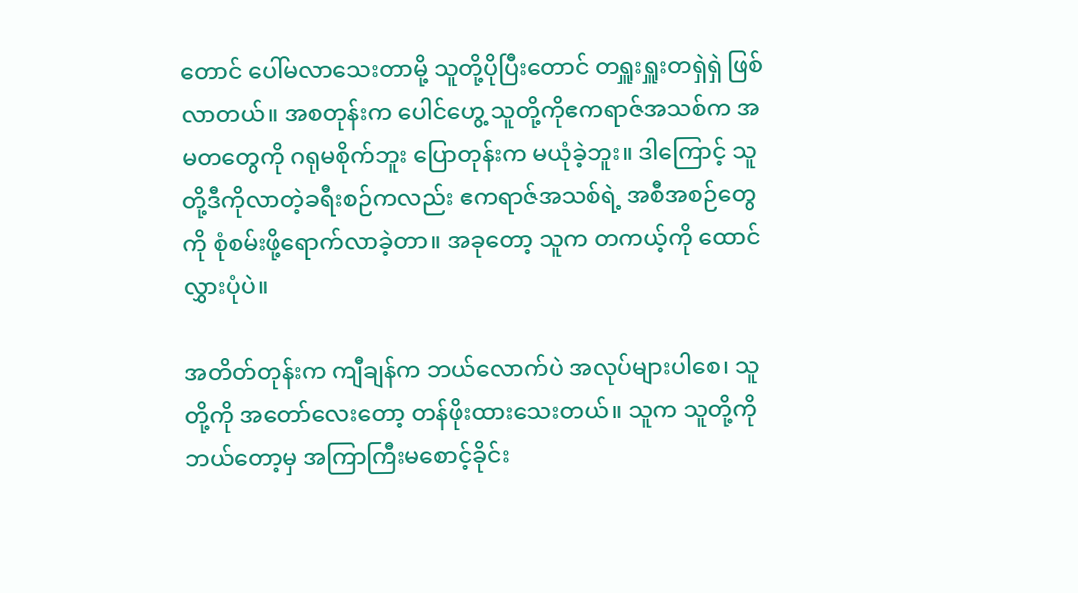တောင် ပေါ်မလာသေးတာမို့ သူတို့ပိုပြီးတောင် တရှူးရှူးတရှဲရှဲ ဖြစ်လာတယ်။ အစတုန်းက ပေါင်ဟွေ့ သူတို့ကိုဧကရာဇ်အသစ်က အမတတွေကို ဂရုမစိုက်ဘူး ပြောတုန်းက မယုံခဲ့ဘူး။ ဒါကြောင့် သူတို့ဒီကိုလာတဲ့ခရီးစဉ်ကလည်း ဧကရာဇ်အသစ်ရဲ့ အစီအစဉ်တွေကို စုံစမ်းဖို့ရောက်လာခဲ့တာ။ အခုတော့ သူက တကယ့်ကို ထောင်လွှားပုံပဲ။

အတိတ်တုန်းက ကျီချန်က ဘယ်လောက်ပဲ အလုပ်များပါစေ၊ သူတို့ကို အတော်လေးတော့ တန်ဖိုးထားသေးတယ်။ သူက သူတို့ကို ဘယ်တော့မှ အကြာကြီးမစောင့်ခိုင်း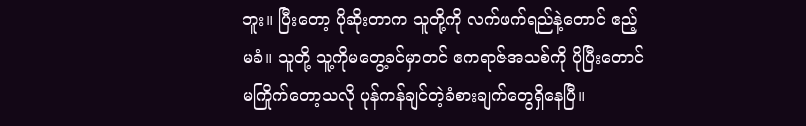ဘူး။ ပြီးတော့ ပိုဆိုးတာက သူတို့ကို လက်ဖက်ရည်နဲ့တောင် ဧည့်မခံ။ သူတို့ သူ့ကိုမတွေ့ခင်မှာတင် ဧကရာဇ်အသစ်ကို ပိုပြီးတောင် မကြိုက်တော့သလို ပုန်ကန်ချင်တဲ့ခံစားချက်တွေရှိနေပြီ။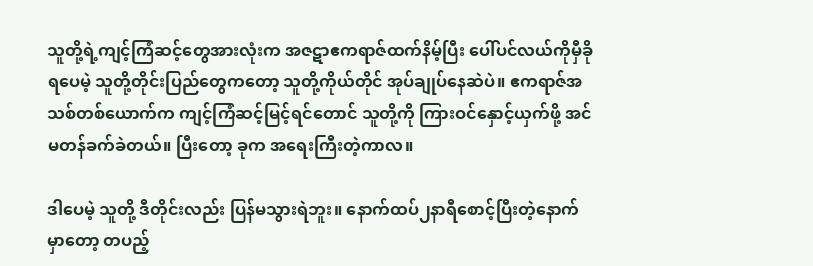သူတို့ရဲ့ကျင့်ကြံဆင့်တွေအားလုံးက အဇဋာဧကရာဇ်ထက်နိမ့်ပြီး ပေါ်ပင်လယ်ကိုမှီခိုရပေမဲ့ သူတို့တိုင်းပြည်တွေကတော့ သူတို့ကိုယ်တိုင် အုပ်ချုပ်နေဆဲပဲ။ ဧကရာဇ်အသစ်တစ်ယောက်က ကျင့်ကြံဆင့်မြင့်ရင်တောင် သူတို့ကို ကြားဝင်နှောင့်ယှက်ဖို့ အင်မတန်ခက်ခဲတယ်။ ပြီးတော့ ခုက အရေးကြီးတဲ့ကာလ။

ဒါပေမဲ့ သူတို့ ဒီတိုင်းလည်း ပြန်မသွားရဲဘူး။ နောက်ထပ်၂နာရီစောင့်ပြီးတဲ့နောက်မှာတော့ တပည့်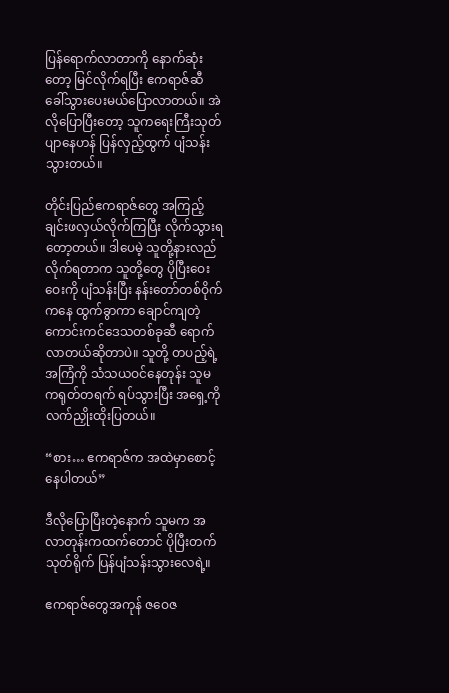ပြန်ရောက်လာတာကို နောက်ဆုံးတော့ မြင်လိုက်ရပြီး ဧကရာဇ်ဆီ ခေါ်သွားပေးမယ်ပြောလာတယ်။ အဲလိုပြောပြီးတော့ သူကရေးကြီးသုတ်ပျာနေဟန် ပြန်လှည့်ထွက် ပျံသန်းသွားတယ်။

တိုင်းပြည်ဧကရာဇ်တွေ အကြည့်ချင်းဖလှယ်လိုက်ကြပြီး လိုက်သွားရတော့တယ်။ ဒါပေမဲ့ သူတို့နားလည်လိုက်ရတာက သူတို့တွေ ပိုပြီးဝေးဝေးကို ပျံသန်းပြီး နန်းတော်တစ်ဝိုက်ကနေ ထွက်ခွာကာ ချောင်ကျတဲ့ကောင်းကင်ဒေသတစ်ခုဆီ ရောက်လာတယ်ဆိုတာပဲ။ သူတို့ တပည့်ရဲ့ အကြံကို သံသယဝင်နေတုန်း သူမကရုတ်တရက် ရပ်သွားပြီး အရှေ့ကို လက်ညှိုးထိုးပြတယ်။

“စား… ဧကရာဇ်က အထဲမှာစောင့်နေပါတယ်”

ဒီလိုပြောပြီးတဲ့နောက် သူမက အလာတုန်းက‌ထက်တောင် ပိုပြီးတက်သုတ်ရိုက် ပြန်ပျံသန်းသွားလေရဲ့။

ဧကရာဇ်တွေအကုန် ဇဝေဇ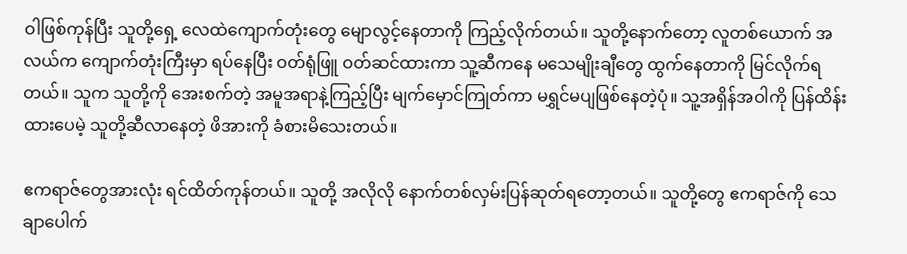ဝါဖြစ်ကုန်ပြီး သူတို့ရှေ့ လေထဲကျောက်တုံးတွေ မျောလွင့်နေတာကို ကြည့်လိုက်တယ်။ သူတို့နောက်တော့ လူတစ်ယောက် အလယ်က ကျောက်တုံးကြီးမှာ ရပ်နေပြီး ဝတ်ရုံဖြူ ဝတ်ဆင်ထားကာ သူ့ဆီကနေ မသေမျိုးချီတွေ ထွက်နေတာကို မြင်လိုက်ရတယ်။ သူက သူတို့ကို အေးစက်တဲ့ အမူအရာနဲ့ကြည့်ပြီး မျက်မှောင်ကြုတ်ကာ မရွှင်မပျဖြစ်နေတဲ့ပုံ။ သူ့အရှိန်အဝါကို ပြန်ထိန်းထားပေမဲ့ သူတို့ဆီလာနေတဲ့ ဖိအားကို ခံစားမိသေးတယ်။

ဧကရာဇ်တွေအားလုံး ရင်ထိတ်ကုန်တယ်။ သူတို့ အလိုလို နောက်တစ်လှမ်းပြန်ဆုတ်ရတော့တယ်။ သူတို့တွေ ဧကရာဇ်ကို သေချာပေါက်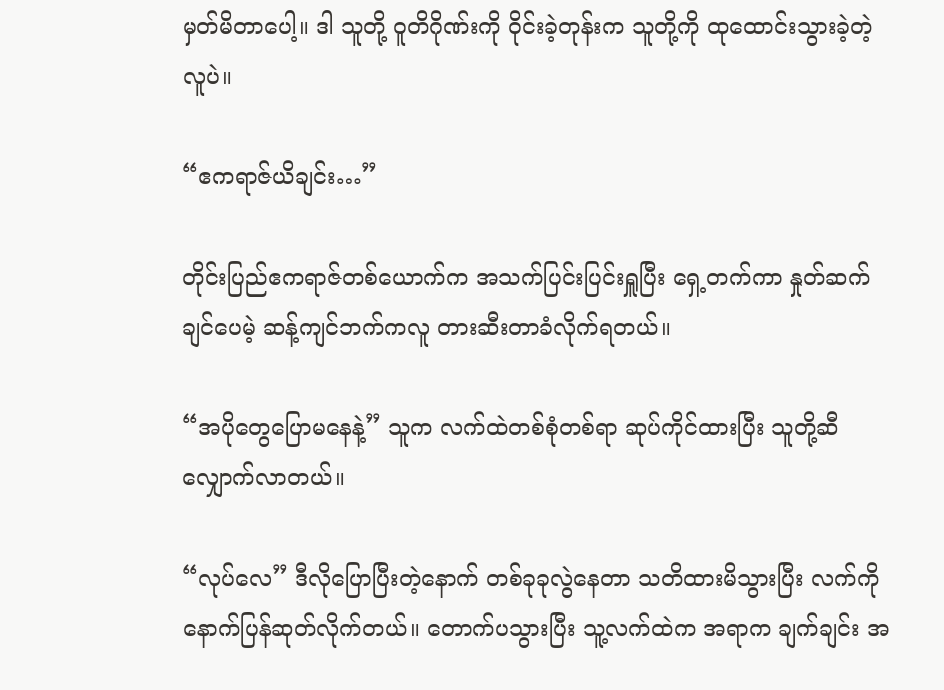မှတ်မိတာပေါ့။ ဒါ သူတို့ ဝူတိဂိုဏ်းကို ဝိုင်းခဲ့တုန်းက သူတို့ကို ထုထောင်းသွားခဲ့တဲ့လူပဲ။

“ဧကရာဇ်ယိချင်း…”

တိုင်းပြည်‌ဧကရာဇ်တစ်ယောက်က အသက်ပြင်းပြင်းရှူပြီး ရှေ့တက်ကာ နှုတ်ဆက်ချင်ပေမဲ့ ဆန့်ကျင်ဘက်ကလူ တားဆီးတာခံလိုက်ရတယ်။

“အပိုတွေပြောမနေနဲ့” သူက လက်ထဲတစ်စုံတစ်ရာ ဆုပ်ကိုင်ထားပြီး သူတို့ဆီ လျှောက်လာတယ်။

“လုပ်လေ” ဒီလိုပြောပြီးတဲ့နောက် တစ်ခုခုလွဲနေတာ သတိထားမိသွားပြီး လက်ကို နောက်ပြန်ဆုတ်လိုက်တယ်။ တောက်ပသွားပြီး သူ့လက်ထဲက အရာက ချက်ချင်း အ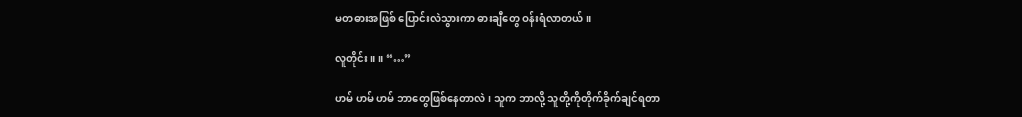မတဓားအဖြစ် ပြောင်းလဲသွားကာ ဓားချီတွေ ဝန်းရံလာတယ်။

လူတိုင်း ။ ။ “…”

ဟမ် ဟမ် ဟမ် ဘာတွေဖြစ်နေတာလဲ၊ သူက ဘာလို့ သူတို့ကိုတိုက်ခိုက်ချင်ရတာ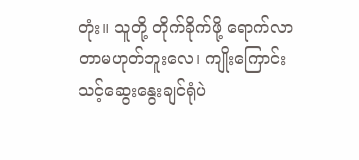တုံး။ သူတို့ တိုက်ခိုက်ဖို့ ရောက်လာတာမဟုတ်ဘူးလေ၊ ကျိုးကြောင်းသင့်ဆွေးနွေးချင်ရုံပဲ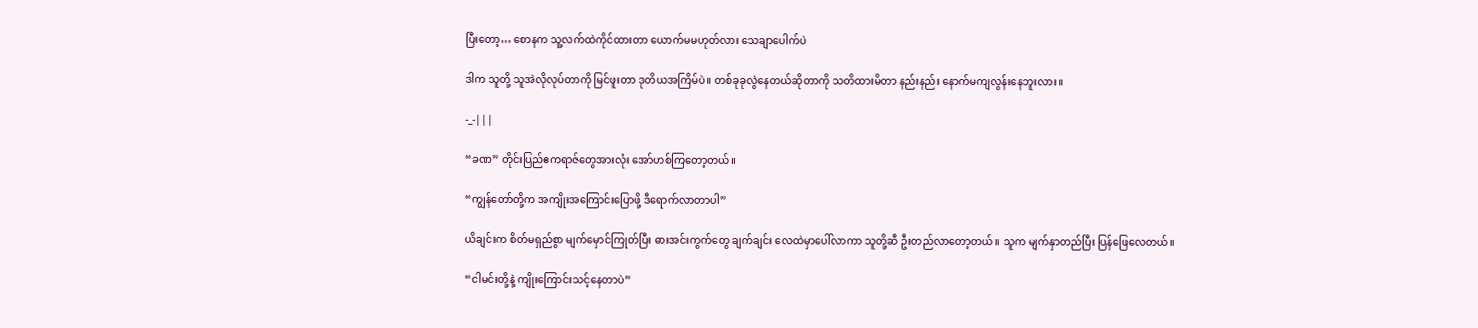ပြီးတော့… စောနက သူ့လက်ထဲကိုင်ထားတာ ယောက်မမဟုတ်လား သေချာပေါက်ပဲ

ဒါက သူတို့ သူအဲလိုလုပ်တာကို မြင်ဖူးတာ ဒုတိယအကြိမ်ပဲ။ တစ်ခုခုလွဲနေတယ်ဆိုတာကို သတိထားမိတာ နည်းနည်း နောက်မကျလွန်းနေဘူးလား။

-_-|||

“ခဏ” တိုင်းပြည်ဧကရာဇ်တွေအားလုံး အော်ဟစ်ကြတော့တယ်။

“ကျွန်တော်တို့က အကျိုးအကြောင်းပြောဖို့ ဒီရောက်လာတာပါ”

ယိချင်းက စိတ်မရှည်စွာ မျက်မှောင်ကြုတ်ပြီး ဓားအင်းကွက်တွေ ချက်ချင်း လေထဲမှာပေါ်လာကာ သူတို့ဆီ ဦးတည်လာတော့တယ်။ သူက မျက်နှာတည်ပြီး ပြန်ဖြေလေတယ်။

“ငါမင်းတို့နဲ့ ကျိုးကြောင်းသင့်နေတာပဲ”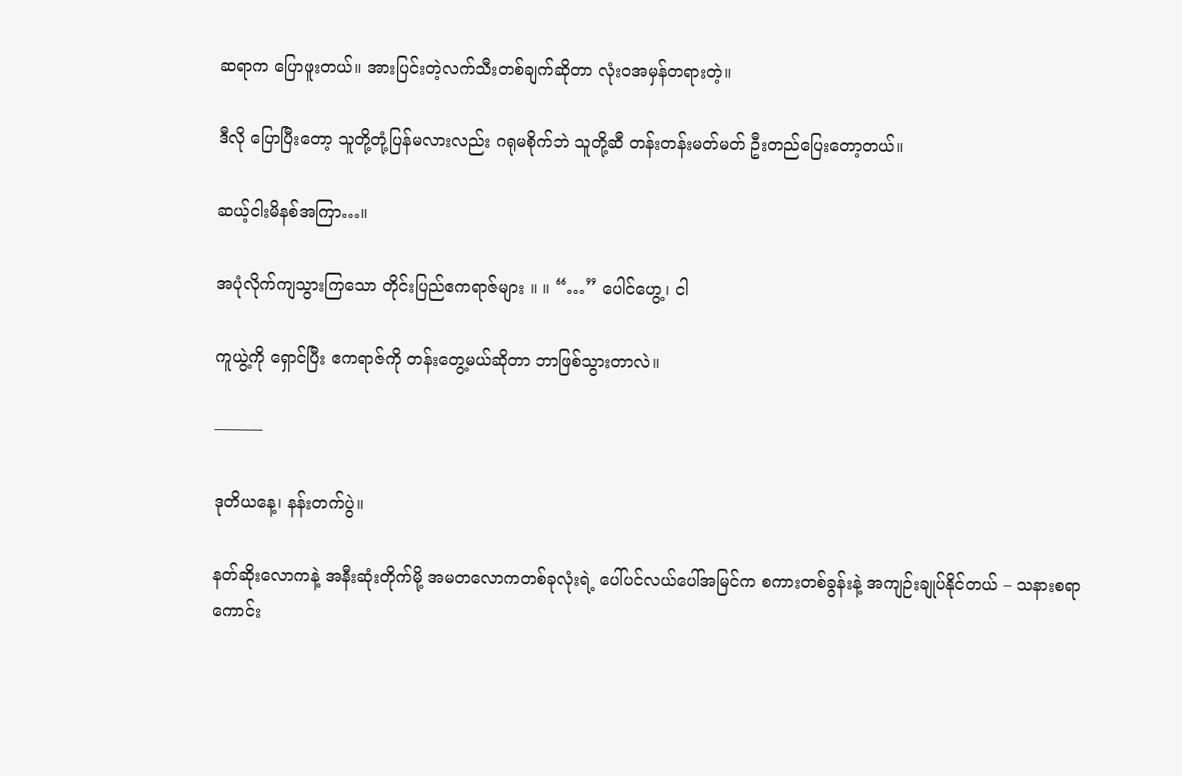ဆရာက ပြောဖူးတယ်။ အားပြင်းတဲ့လက်သီးတစ်ချက်ဆိုတာ လုံးဝအမှန်တရားတဲ့။

ဒီလို ပြောပြီးတော့ သူတို့တုံ့ပြန်မလားလည်း ဂရုမစိုက်ဘဲ သူတို့ဆီ တန်းတန်းမတ်မတ် ဦးတည်ပြေးတော့တယ်။

ဆယ့်ငါးမိနစ်အကြာ…။

အပုံလိုက်ကျသွားကြသော တိုင်းပြည်ဧကရာဇ်များ ။ ။ “…” ပေါင်ဟွေ့၊ ငါ

ကူယွဲ့ကို ရှောင်ပြီး ဧကရာဇ်ကို တန်းတွေ့မယ်ဆိုတာ ဘာဖြစ်သွားတာလဲ။

———

ဒုတိယနေ့၊ နန်းတက်ပွဲ။

နတ်ဆိုးလောကနဲ့ အနီးဆုံးတိုက်မို့ အမတလောကတစ်ခုလုံးရဲ့ ပေါ်ပင်လယ်ပေါ်အမြင်က စကားတစ်ခွန်းနဲ့ အကျဉ်းချုပ်နိုင်တယ် – သနားစရာကောင်း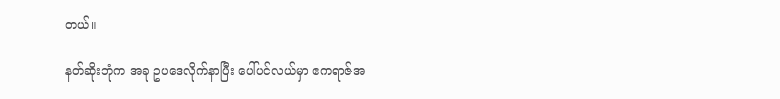တယ်။

နတ်ဆိုးဘုံက အခု ဥပဒေလိုက်နာပြီး ပေါ်ပင်လယ်မှာ ဧကရာဇ်အ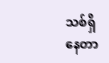သစ်ရှိနေတာ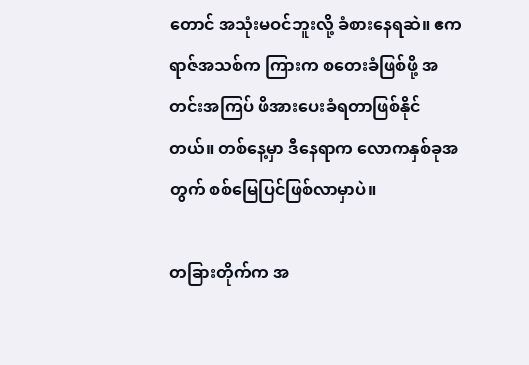တောင် အသုံးမဝင်ဘူးလို့ ခံစားနေရဆဲ။ ဧကရာဇ်အသစ်က ကြားက စတေးခံဖြစ်ဖို့ အတင်းအကြပ် ဖိအားပေးခံရတာဖြစ်နိုင်တယ်။ တစ်နေ့မှာ ဒီနေရာက လောကနှစ်ခုအတွက် စစ်မြေပြင်ဖြစ်လာမှာပဲ။

တခြားတိုက်က အ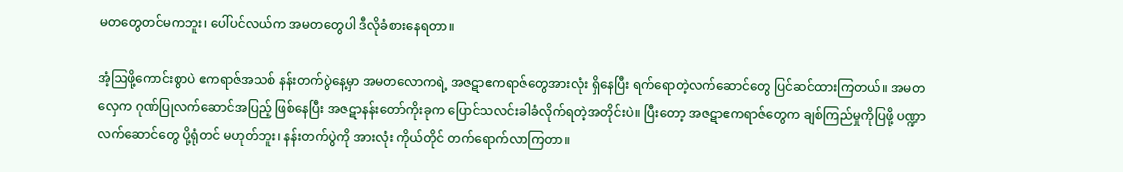မ‌တတွေတင်မကဘူး၊ ပေါ်ပင်လယ်က အမတတွေပါ ဒီလိုခံစားနေရတာ။

အံ့ဩဖို့ကောင်းစွာပဲ ဧကရာဇ်အသစ် နန်းတက်ပွဲနေ့မှာ အမတလောကရဲ့ အဇဋာဧကရာဇ်တွေအားလုံး ရှိနေပြီး ရက်ရောတဲ့လက်ဆောင်တွေ ပြင်ဆင်ထားကြတယ်။ အမတလှေက ဂုဏ်ပြုလက်ဆောင်အပြည့် ဖြစ်နေပြီး အဇဋာနန်းတော်ကိုးခုက ပြောင်သလင်းခါခံလိုက်ရတဲ့အတိုင်းပဲ။ ပြီးတော့ အဇဋာဧကရာဇ်တွေက ချစ်ကြည်မှုကိုပြဖို့ ပဏ္ဍာလက်ဆောင်တွေ ပို့ရုံတင် မဟုတ်ဘူး၊ နန်းတက်ပွဲကို အားလုံး ကိုယ်တိုင် တက်ရောက်လာကြတာ။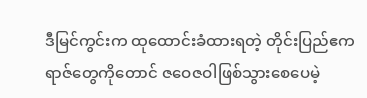ဒီမြင်ကွင်းက ထုထောင်းခံထားရတဲ့ တိုင်းပြည်ဧကရာဇ်တွေကိုတောင် ဇဝေဇဝါဖြစ်သွားစေပေမဲ့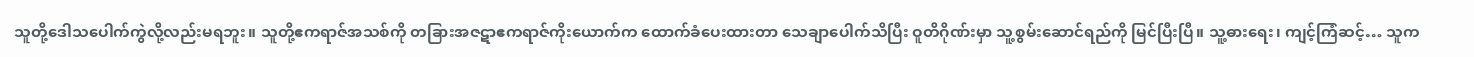သူတို့ဒေါသပေါက်ကွဲလို့လည်းမရဘူး။ သူတို့ဧကရာဇ်အသစ်ကို တခြားအဇဋာဧကရာဇ်ကိုးယောက်က ထောက်ခံပေးထားတာ သေချာပေါက်သိပြီး ဝူတိဂိုဏ်းမှာ သူ့စွမ်း‌ဆောင်ရည်ကို မြင်ပြီးပြီ။ သူ့ဓားရေး၊ ကျင့်ကြံဆင့်… သူက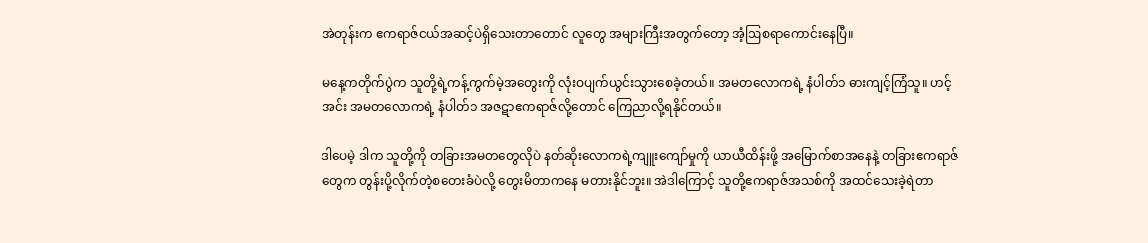အဲတုန်းက ဧကရာဇ်ငယ်အဆင့်ပဲရှိသေးတာတောင် လူတွေ အများကြီးအတွက်တော့ အံ့ဩစရာကောင်းနေပြီ။

မနေ့ကတိုက်ပွဲက သူတို့ရဲ့ကန့်ကွက်မဲ့အတွေးကို လုံးဝပျက်ယွင်းသွားစေခဲ့တယ်။ အမတလောကရဲ့ နံပါတ်၁ ဓားကျင့်ကြံသူ။ ဟင့်အင်း အမတလောကရဲ့ နံပါတ်၁ အဇဋာဧကရာဇ်လို့တောင် ကြေညာလို့ရနိုင်တယ်။

ဒါပေမဲ့ ဒါက သူတို့ကို တခြားအမတတွေလိုပဲ နတ်ဆိုးလောကရဲ့ကျူးကျော်မှုကို ယာယီထိန်းဖို့ အမြောက်စာအနေနဲ့ တခြားဧကရာဇ်တွေက တွန်းပို့လိုက်တဲ့စတေးခံပဲလို့ တွေးမိတာကနေ မတားနိုင်ဘူး။ အဲဒါကြောင့် သူတို့ဧကရာဇ်အသစ်ကို အထင်သေးခဲ့ရဲတာ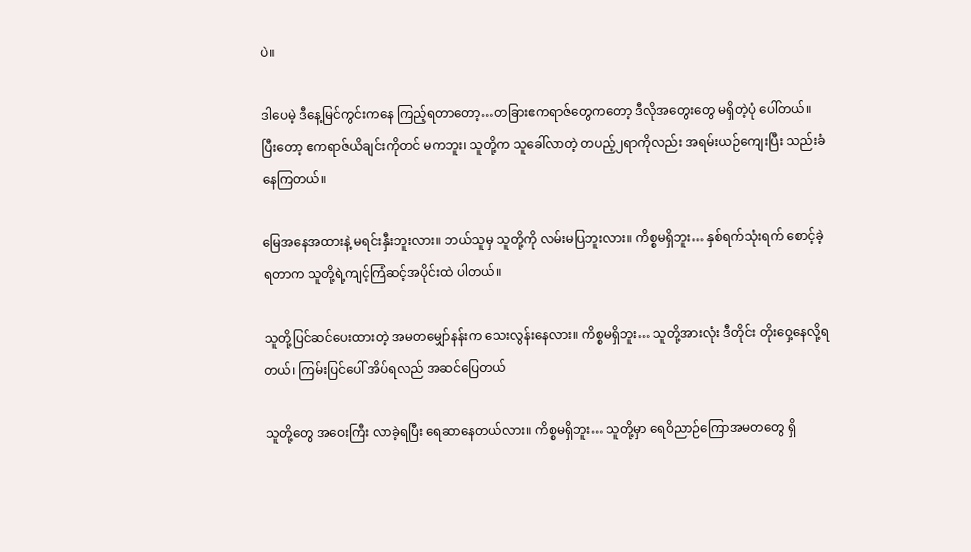ပဲ။

ဒါပေမဲ့ ဒီနေ့မြင်ကွင်းကနေ ကြည့်ရတာတော့…တခြားဧကရာဇ်တွေကတော့ ဒီလိုအတွေးတွေ မရှိတဲ့ပုံ ပေါ်တယ်။ ပြီးတော့ ဧကရာဇ်ယိချင်းကိုတင် မကဘူး၊ သူတို့က သူခေါ်လာတဲ့ တပည့်၂ရာကိုလည်း အရမ်းယဉ်ကျေးပြီး သည်းခံနေကြတယ်။

မြေအနေအထားနဲ့ မရင်းနှီးဘူးလား။ ဘယ်သူမှ သူတို့ကို လမ်းမပြဘူးလား။ ကိစ္စမရှိဘူး… နှစ်ရက်သုံးရက် စောင့်ခဲ့ရတာက သူတို့ရဲ့ကျင့်ကြံဆင့်အပိုင်းထဲ ပါတယ်။

သူတို့ပြင်ဆင်ပေးထားတဲ့ အမတမျှော်နန်းက သေးလွန်းနေလား။ ကိစ္စမရှိဘူး… သူတို့အားလုံး ဒီတိုင်း တိုးဝှေ့နေလို့ရတယ်၊ ကြမ်းပြင်ပေါ် အိပ်ရလည် အဆင်ပြေတယ်

သူတို့တွေ အဝေးကြီး လာခဲ့ရပြီး ရေဆာနေတယ်လား။ ကိစ္စမရှိဘူး… သူတို့မှာ ရေဝိညာဉ်ကြောအမတတွေ ရှိ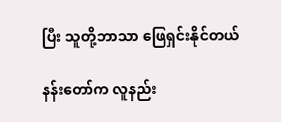ပြီး သူတို့ဘာသာ ဖြေရှင်းနိုင်တယ်

နန်းတော်က လူနည်း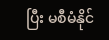ပြီး မစီမံနိုင်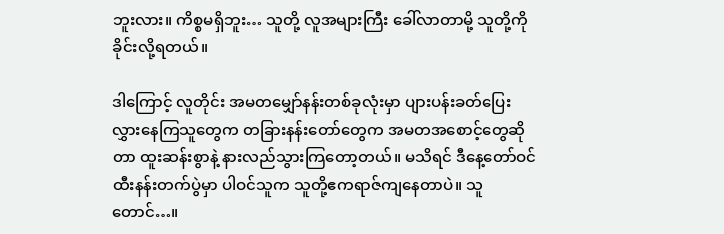ဘူးလား။ ကိစ္စမရှိဘူး… သူတို့ လူအများကြီး ခေါ်လာတာမို့ သူတို့ကို ခိုင်းလို့ရတယ်။

ဒါကြောင့် လူတိုင်း အမတမျှော်နန်းတစ်ခုလုံးမှာ ပျားပန်းခတ်ပြေးလွှားနေကြသူတွေက တခြားနန်းတော်တွေက အမတအစောင့်တွေဆိုတာ ထူးဆန်းစွာနဲ့ နားလည်သွားကြတော့တယ်။ မသိရင် ဒီနေ့တော်ဝင်ထီးနန်းတက်ပွဲမှာ ပါဝင်သူက သူတို့ဧကရာဇ်ကျနေတာပဲ။ သူတောင်…။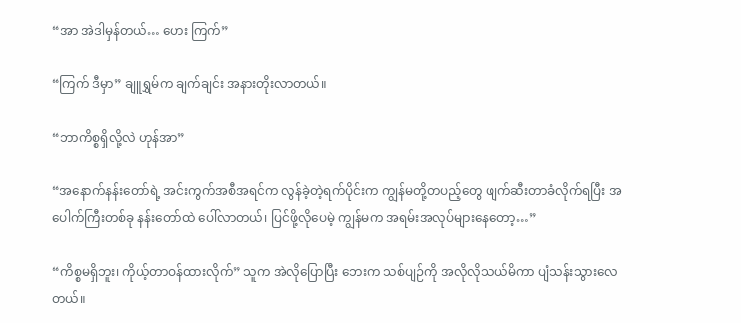“အာ အဲဒါမှန်တယ်… ဟေး ကြက်”

“ကြက် ဒီမှာ” ချူရွှမ်က ချက်ချင်း အနားတိုးလာတယ်။

“ဘာကိစ္စရှိလို့လဲ ဟုန်အာ”

“အနောက်နန်းတော်ရဲ့ အင်းကွက်အစီအရင်က လွန်ခဲ့တဲ့ရက်ပိုင်းက ကျွန်မတို့တပည့်တွေ ဖျက်ဆီးတာခံလိုက်ရပြီး အပေါက်ကြီးတစ်ခု နန်းတော်ထဲ ပေါ်လာတယ်၊ ပြင်ဖို့လိုပေမဲ့ ကျွန်မက အရမ်းအလုပ်များနေတော့…”

“ကိစ္စမရှိဘူး၊ ကိုယ့်တာဝန်ထားလိုက်” သူက အဲလိုပြောပြီး ဘေးက သစ်ပျဉ်ကို အလိုလိုသယ်မိကာ ပျံသန်းသွားလေတယ်။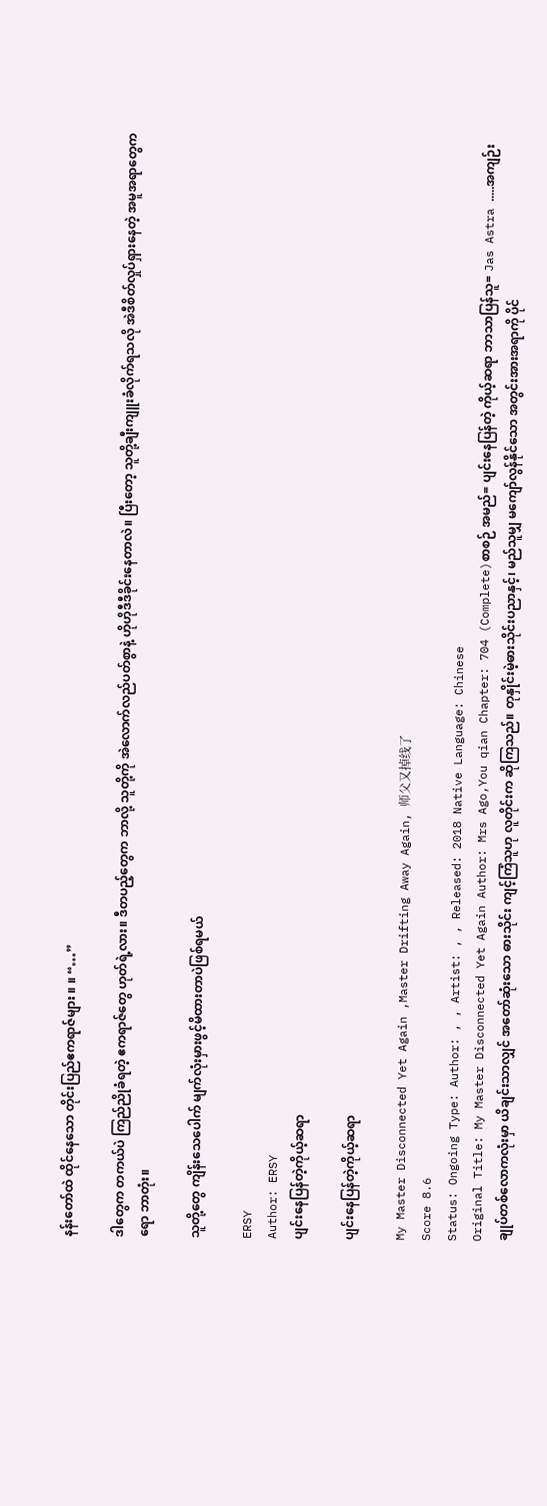နန်းတော်ထဲ ထိုင်နေသော တိုင်းပြည်ဧကရာဇ်များ ။ ။ “…”

ဒါတွေက တကယ်ပဲ ကြည်ညိုခံရတဲ့ ဧကရာဇ်တွေ ဟုတ်ရဲ့လား။ ဒီတပည့်တွေက ဘာလို့ သူတို့ကို အဲလောက်လည်ပတ်စွာနဲ့ ဟိုဟိုဒီဒီခိုင်းနေတာလဲ။ ပြီးတော့ သူတို့ချီးကျူးခံလိုက်ရသလို အဲဒီစိတ်လှုပ်ရှားနေတဲ့ အမူအရာတွေကရော ဘာတုံး။

သူတို့တွေ ကျိန်းသေပေါက် မျက်လုံးမှားဖွင့်မိထားတာပဲဖြစ်ရမယ်

ERSY
Author: ERSY
ပျင်းနေပြန်တဲ့ကိုယ့်ဆရာ

ပျင်းနေပြန်တဲ့ကိုယ့်ဆရာ

My Master Disconnected Yet Again ,Master Drifting Away Again, 师父又掉线了
Score 8.6
Status: Ongoing Type: Author: , , Artist: , , Released: 2018 Native Language: Chinese
Original Title: My Master Disconnected Yet Again Author: Mrs Ago,You qian Chapter: 704 (Complete)စာစဉ် အမည်= ပျင်းနေပြန်တဲ့ ကိုယ့်ဆရာ ဘာသာပြန်သူ= Jas Astra .....အကျဉ်းချုပ်တစ်လောကလုံးမှာ ယိချင်းသာလျှင် အတော်ဆုံးသော ဓားသိုင်း ကျင့်ကြံသူဟု လူတိုင်းက ဆိုကြသည်။ တုနှိုင်းမဲ့ဓားသိုင်းပညာနှင့်၊ မည်သူမျှ မကျော်လွန်နိုင်သော အတွင်းအားအရာကို ပိုင်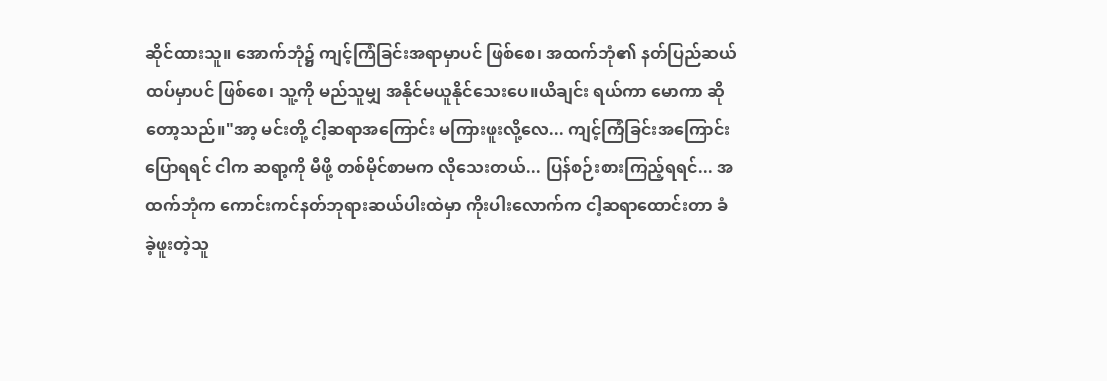ဆိုင်ထားသူ။ အောက်ဘုံ၌ ကျင့်ကြံခြင်းအရာမှာပင် ဖြစ်စေ၊ အထက်ဘုံ၏ နတ်ပြည်ဆယ်ထပ်မှာပင် ဖြစ်စေ၊ သူ့ကို မည်သူမျှ အနိုင်မယူနိုင်သေးပေ။ယိချင်း ရယ်ကာ မောကာ ဆိုတော့သည်။"အာ့ မင်းတို့ ငါ့ဆရာအကြောင်း မကြားဖူးလို့လေ... ကျင့်ကြံခြင်းအကြောင်းပြောရရင် ငါက ဆရာ့ကို မီဖို့ တစ်မိုင်စာမက လိုသေးတယ်... ပြန်စဉ်းစားကြည့်ရရင်... အထက်ဘုံက ကောင်းကင်နတ်ဘုရားဆယ်ပါးထဲမှာ ကိုးပါးလောက်က ငါ့ဆရာထောင်းတာ ခံခဲ့ဖူးတဲ့သူ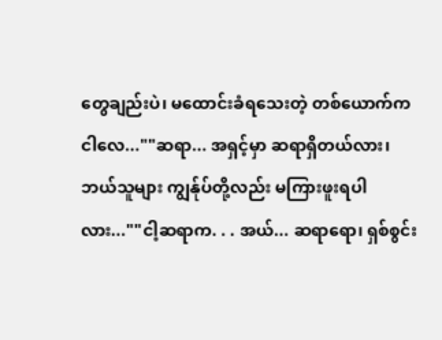တွေချည်းပဲ၊ မထောင်းခံရသေးတဲ့ တစ်ယောက်က ငါလေ...""ဆရာ... အရှင့်မှာ ဆရာရှိတယ်လား၊ ဘယ်သူများ ကျွန်ုပ်တို့လည်း မကြားဖူးရပါလား...""ငါ့ဆရာက. . . အယ်... ဆရာရော၊ ရှစ်စွင်း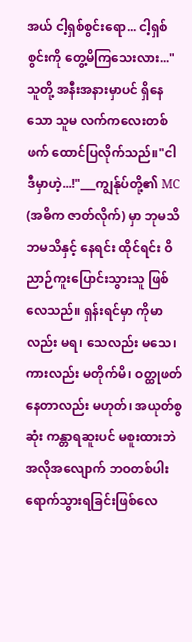အယ် ငါ့ရှစ်စွင်းရော... ငါ့ရှစ်စွင်းကို တွေ့မိကြသေးလား..."သူတို့ အနီးအနားမှာပင် ရှိနေသော သူမ လက်ကလေးတစ်ဖက် ထောင်ပြလိုက်သည်။"ငါ ဒီမှာဟဲ့...!"___ကျွန်ုပ်တို့၏ MC (အဓိက ဇာတ်လိုက်) မှာ ဘုမသိ ဘမသိနှင့် နေရင်း ထိုင်ရင်း ဝိညာဉ်ကူးပြောင်းသွားသူ ဖြစ်လေသည်။ ရှန်းရင်မှာ ကိုမာလည်း မရ၊ သေလည်း မသေ၊ ကားလည်း မတိုက်မိ၊ ဝတ္ထုဖတ်နေတာလည်း မဟုတ်၊ အယုတ်စွဆုံး ကန္တာရဆူးပင် မစူးထားဘဲ အလိုအလျောက် ဘဝတစ်ပါး ရောက်သွားရခြင်းဖြစ်လေ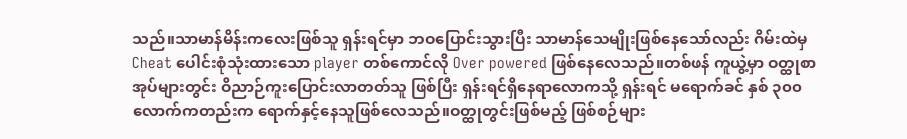သည်။သာမာန်မိန်းကလေးဖြစ်သူ ရှန်းရင်မှာ ဘဝပြောင်းသွားပြီး သာမာန်သေမျိုးဖြစ်နေသော်လည်း ဂိမ်းထဲမှ Cheat ပေါင်းစုံသုံးထားသော player တစ်ကောင်လို Over powered ဖြစ်နေလေသည်။တစ်ဖန် ကူယွဲ့မှာ ဝတ္ထုစာအုပ်များတွင်း ဝိညာဉ်ကူးပြောင်းလာတတ်သူ ဖြစ်ပြီး ရှန်းရင်ရှိနေရာလောကသို့ ရှန်းရင် မရောက်ခင် နှစ် ၃၀၀ လောက်ကတည်းက ရောက်နှင့်နေသူဖြစ်လေသည်။ဝတ္ထုတွင်းဖြစ်မည့် ဖြစ်စဉ်များ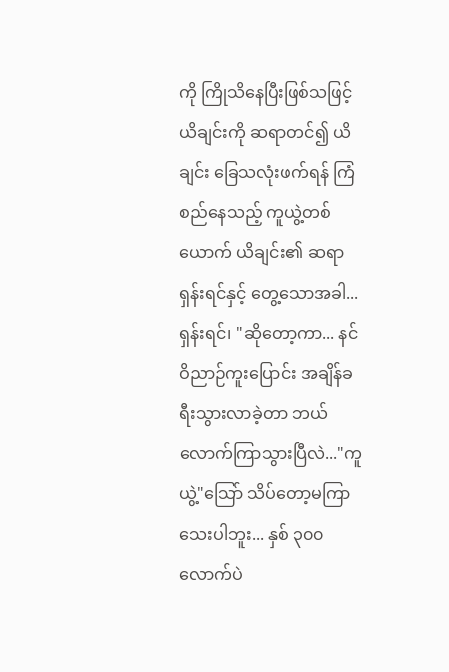ကို ကြိုသိနေပြီးဖြစ်သဖြင့် ယိချင်းကို ဆရာတင်၍ ယိချင်း ခြေသလုံးဖက်ရန် ကြံစည်နေသည့် ကူယွဲ့တစ်ယောက် ယိချင်း၏ ဆရာ ရှန်းရင်နှင့် တွေ့သောအခါ...ရှန်းရင်၊ "ဆိုတော့ကာ... နင် ဝိညာဉ်ကူးပြောင်း အချိန်ခရီးသွားလာခဲ့တာ ဘယ်လောက်ကြာသွားပြီလဲ..."ကူယွဲ့"သြော် သိပ်တော့မကြာသေးပါဘူး... နှစ် ၃၀၀ လောက်ပဲ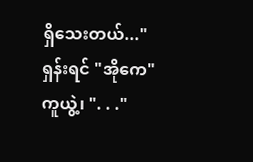ရှိသေးတယ်..."ရှန်းရင် "အိုကေ"ကူယွဲ့၊ ". . ."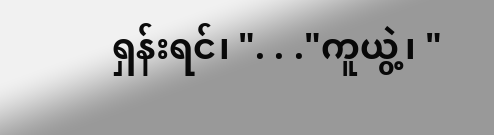ရှန်းရင်၊ ". . ."ကူယွဲ့၊ "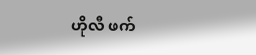ဟိုလီ ဖက်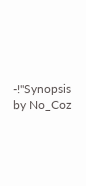-!"Synopsis by No_Coz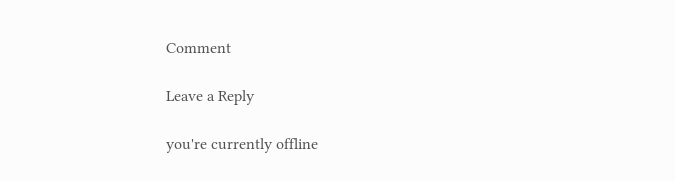Comment

Leave a Reply

you're currently offline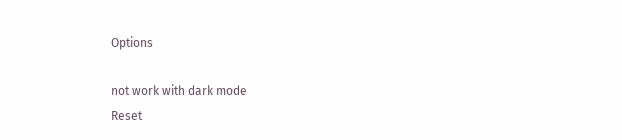Options

not work with dark mode
Reset